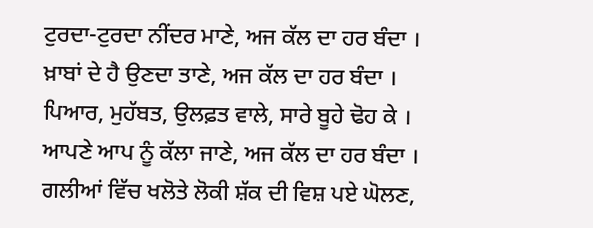ਟੁਰਦਾ-ਟੁਰਦਾ ਨੀਂਦਰ ਮਾਣੇ, ਅਜ ਕੱਲ ਦਾ ਹਰ ਬੰਦਾ ।
ਖ਼ਾਬਾਂ ਦੇ ਹੈ ਉਣਦਾ ਤਾਣੇ, ਅਜ ਕੱਲ ਦਾ ਹਰ ਬੰਦਾ ।
ਪਿਆਰ, ਮੁਹੱਬਤ, ਉਲਫ਼ਤ ਵਾਲੇ, ਸਾਰੇ ਬੂਹੇ ਢੋਹ ਕੇ ।
ਆਪਣੇ ਆਪ ਨੂੰ ਕੱਲਾ ਜਾਣੇ, ਅਜ ਕੱਲ ਦਾ ਹਰ ਬੰਦਾ ।
ਗਲੀਆਂ ਵਿੱਚ ਖਲੋਤੇ ਲੋਕੀ ਸ਼ੱਕ ਦੀ ਵਿਸ਼ ਪਏ ਘੋਲਣ,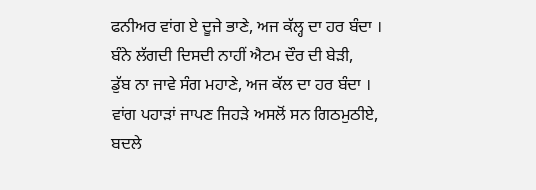ਫਨੀਅਰ ਵਾਂਗ ਏ ਦੂਜੇ ਭਾਣੇ, ਅਜ ਕੱਲ੍ਹ ਦਾ ਹਰ ਬੰਦਾ ।
ਬੰਨੇ ਲੱਗਦੀ ਦਿਸਦੀ ਨਾਹੀਂ ਐਟਮ ਦੌਰ ਦੀ ਬੇੜੀ,
ਡੁੱਬ ਨਾ ਜਾਵੇ ਸੰਗ ਮਹਾਣੇ, ਅਜ ਕੱਲ ਦਾ ਹਰ ਬੰਦਾ ।
ਵਾਂਗ ਪਹਾੜਾਂ ਜਾਪਣ ਜਿਹੜੇ ਅਸਲੋਂ ਸਨ ਗਿਠਮੁਠੀਏ,
ਬਦਲੇ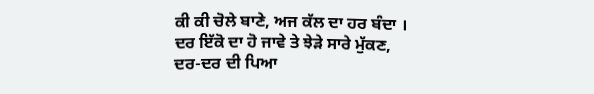ਕੀ ਕੀ ਚੋਲੇ ਬਾਣੇ, ਅਜ ਕੱਲ ਦਾ ਹਰ ਬੰਦਾ ।
ਦਰ ਇੱਕੋ ਦਾ ਹੋ ਜਾਵੇ ਤੇ ਝੇੜੇ ਸਾਰੇ ਮੁੱਕਣ,
ਦਰ-ਦਰ ਦੀ ਪਿਆ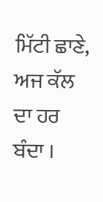ਮਿੱਟੀ ਛਾਣੇ, ਅਜ ਕੱਲ ਦਾ ਹਰ ਬੰਦਾ ।